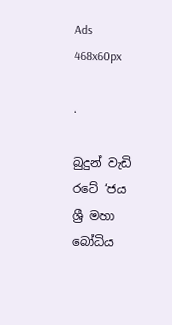Ads 468x60px

.

බුදුන් වැඩි රටේ ‘ජය ශ්‍රී මහා බෝධිය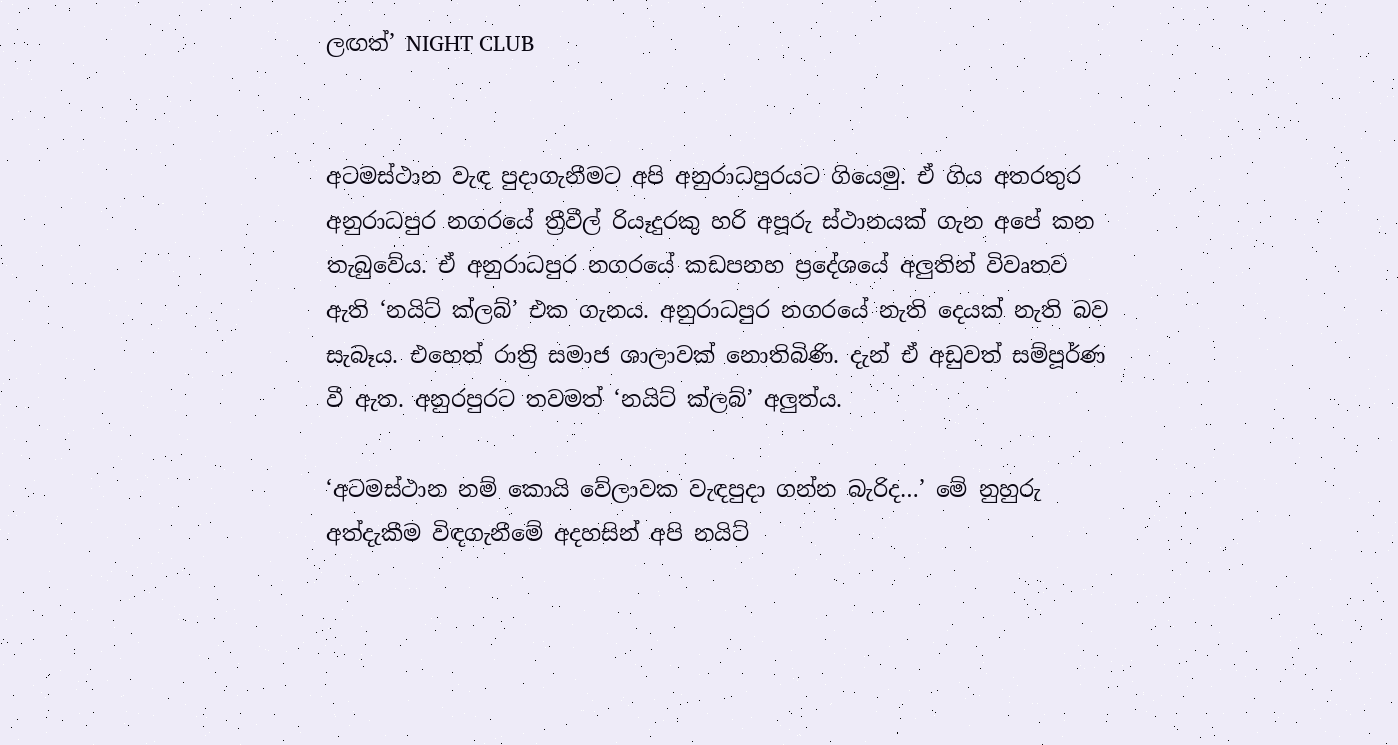ලඟත්’ NIGHT CLUB


අටමස්‌ථාන වැඳ පුදාගැනීමට අපි අනුරාධපුරයට ගියෙමු. ඒ ගිය අතරතුර අනුරාධපුර නගරයේ ත්‍රීවීල් රියෑදුරකු හරි අපූරු ස්‌ථානයක්‌ ගැන අපේ කන තැබුවේය. ඒ අනුරාධපුර නගරයේ කඩපනහ ප්‍රදේශයේ අලුතින් විවෘතව ඇති ‘නයිට්‌ ක්‌ලබ්’ එක ගැනය. අනුරාධපුර නගරයේ නැති දෙයක්‌ නැති බව සැබෑය. එහෙත් රාත්‍රි සමාජ ශාලාවක්‌ නොතිබිණි. දැන් ඒ අඩුවත් සම්පූර්ණ වී ඇත. අනුරපුරට තවමත් ‘නයිට්‌ ක්‌ලබ්’ අලුත්ය.

‘අටමස්‌ථාන නම් කොයි වේලාවක වැඳපුදා ගන්න බැරිද…’ මේ නුහුරු අත්දැකීම විඳගැනීමේ අදහසින් අපි නයිට්‌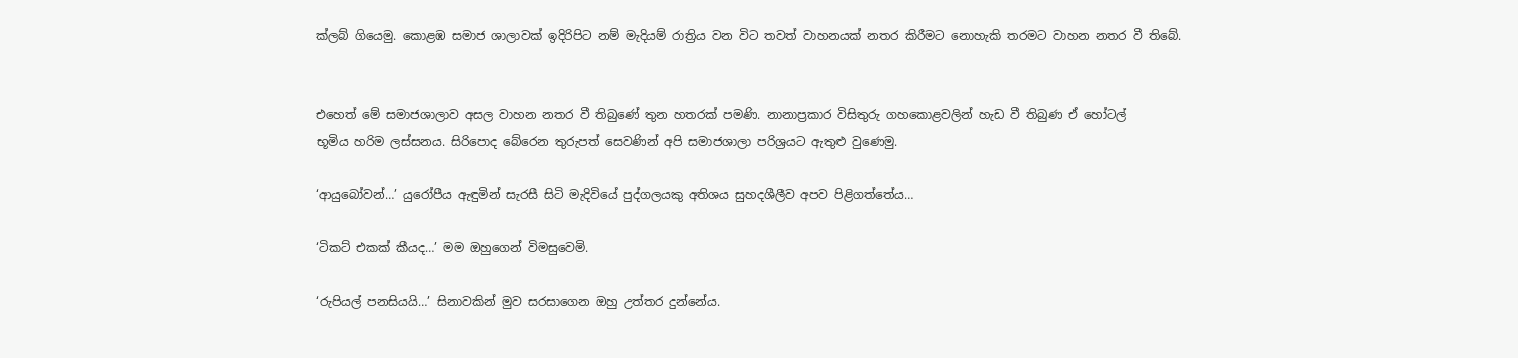ක්‌ලබ් ගියෙමු. කොළඹ සමාජ ශාලාවක්‌ ඉදිරිපිට නම් මැදියම් රාත්‍රිය වන විට තවත් වාහනයක්‌ නතර කිරීමට නොහැකි තරමට වාහන නතර වී තිබේ.


එහෙත් මේ සමාජශාලාව අසල වාහන නතර වී තිබුණේ තුන හතරක්‌ පමණි. නානාප්‍රකාර විසිතුරු ගහකොළවලින් හැඩ වී තිබුණ ඒ හෝටල්
භූමිය හරිම ලස්‌සනය. සිරිපොද බේරෙන තුරුපත් සෙවණින් අපි සමාජශාලා පරිශ්‍රයට ඇතුළු වුණෙමු.

‘ආයුබෝවන්…’ යුරෝපීය ඇඳුමින් සැරසී සිටි මැදිවියේ පුද්ගලයකු අතිශය සුහදශීලීව අපව පිළිගත්තේය…

‘ටිකට්‌ එකක්‌ කීයද…’ මම ඔහුගෙන් විමසුවෙමි.

‘රුපියල් පනසියයි…’ සිනාවකින් මුව සරසාගෙන ඔහු උත්තර දුන්නේය.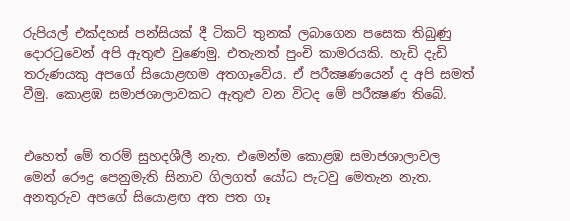රුපියල් එක්‌දහස්‌ පන්සියක්‌ දී ටිකට්‌ තුනක්‌ ලබාගෙන පසෙක තිබුණු දොරටුවෙන් අපි ඇතුළු වුණෙමු. එතැනත් පුංචි කාමරයකි. හැඩි දැඩි තරුණයකු අපගේ සියොළඟම අතගෑවේය. ඒ පරීක්‍ෂණයෙන් ද අපි සමත් වීමු. කොළඹ සමාජශාලාවකට ඇතුළු වන විටද මේ පරීක්‍ෂණ තිබේ.


එහෙත් මේ තරම් සුහදශීලී නැත. එමෙන්ම කොළඹ සමාජශාලාවල
මෙන් රෞද්‍ර පෙනුමැති සිනාව ගිලගත් යෝධ පැටවු මෙතැන නැත. අනතුරුව අපගේ සියොළඟ අත පත ගෑ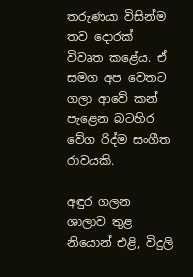තරුණයා විසින්ම තව දොරක්‌ විවෘත කළේය. ඒ සමග අප වෙතට ගලා ආවේ කන් පැළෙන බටහිර වේග රිද්ම සංගීත රාවයකි.

අඳුර ගලන ශාලාව තුළ නියොන් එළි, විදුලි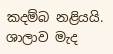කදම්බ නළියයි. ශාලාව මැද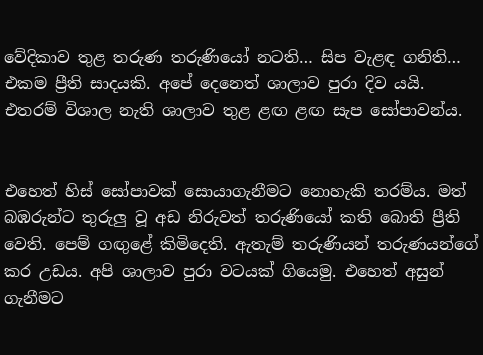වේදිකාව තුළ තරුණ තරුණියෝ නටති… සිප වැළඳ ගනිති… එකම ප්‍රීති සාදයකි. අපේ දෙනෙත් ශාලාව පුරා දිව යයි. එතරම් විශාල නැති ශාලාව තුළ ළඟ ළඟ සැප සෝපාවන්ය.


එහෙත් හිස්‌ සෝපාවක්‌ සොයාගැනීමට නොහැකි තරම්ය. මත් බඹරුන්ට තුරුලු වූ අඩ නිරුවත් තරුණියෝ කති බොති ප්‍රීති වෙති. පෙම් ගඟුළේ කිමිදෙති. ඇතැම් තරුණියන් තරුණයන්ගේ කර උඩය. අපි ශාලාව පුරා වටයක්‌ ගියෙමු. එහෙත් අසුන් ගැනීමට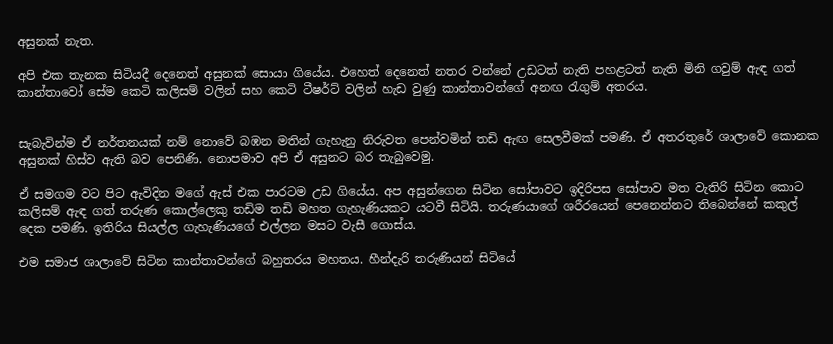අසුනක්‌ නැත.

අපි එක තැනක සිටියදී දෙනෙත් අසුනක්‌ සොයා ගියේය. එහෙත් දෙනෙත් නතර වන්නේ උඩටත් නැති පහළටත් නැති මිනි ගවුම් ඇඳ ගත් කාන්තාවෝ සේම කෙටි කලිසම් වලින් සහ කෙටි ටීෂර්ට්‌ වලින් හැඩ වුණු කාන්තාවන්ගේ අනඟ රැගුම් අතරය.


සැබැවින්ම ඒ නර්තනයක්‌ නම් නොවේ බඹන මතින් ගැහැනු නිරුවත පෙන්වමින් තඩි ඇඟ සෙලවීමක්‌ පමණි. ඒ අතරතුරේ ශාලාවේ කොනක අසුනක්‌ හිස්‌ව ඇති බව පෙනිණි. නොපමාව අපි ඒ අසුනට බර තැබුවෙමු.

ඒ සමගම වට පිට ඇවිදින මගේ ඇස්‌ එක පාරටම උඩ ගියේය. අප අසුන්ගෙන සිටින සෝපාවට ඉදිරිපස සෝපාව මත වැතිරි සිටින කොට කලිසම් ඇඳ ගත් තරුණ කොල්ලෙකු තඩිම තඩි මහත ගැහැණියකට යටවී සිටියි. තරුණයාගේ ශරීරයෙන් පෙනෙන්නට තිබෙන්නේ කකුල් දෙක පමණි. ඉතිරිය සියල්ල ගැහැණියගේ එල්ලන මසට වැසී ගොස්‌ය.

එම සමාජ ශාලාවේ සිටින කාන්තාවන්ගේ බහුතරය මහතය. හීන්දැරි තරුණියන් සිටියේ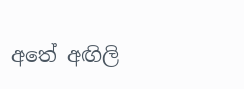අතේ අඟිලි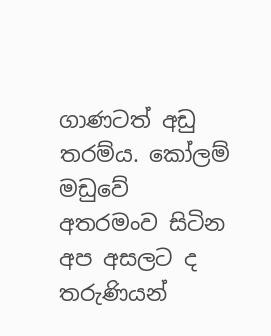ගාණටත් අඩු තරම්ය. කෝලම් මඩුවේ අතරමංව සිටින අප අසලට ද තරුණියන්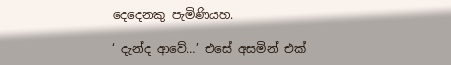දෙදෙනකු පැමිණියහ.

‘ දැන්ද ආවේ…’ එසේ අසමින් එක්‌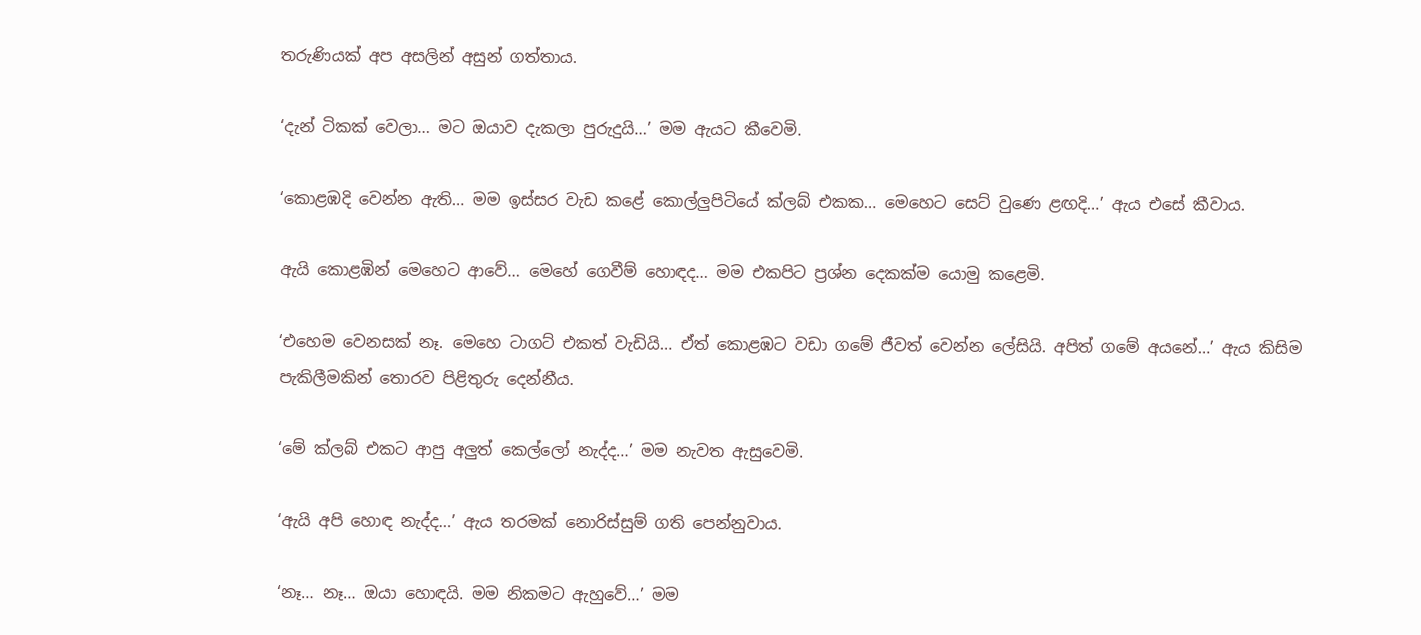තරුණියක්‌ අප අසලින් අසුන් ගත්තාය.

‘දැන් ටිකක්‌ වෙලා… මට ඔයාව දැකලා පුරුදුයි…’ මම ඇයට කීවෙමි.

‘කොළඹදි වෙන්න ඇති… මම ඉස්‌සර වැඩ කළේ කොල්ලුපිටියේ ක්‌ලබ් එකක… මෙහෙට සෙට්‌ වුණෙ ළඟදි…’ ඇය එසේ කීවාය.

ඇයි කොළඹින් මෙහෙට ආවේ… මෙහේ ගෙවීම් හොඳද… මම එකපිට ප්‍රශ්න දෙකක්‌ම යොමු කළෙමි.

‘එහෙම වෙනසක්‌ නෑ. මෙහෙ ටාගට්‌ එකත් වැඩියි… ඒත් කොළඹට වඩා ගමේ ජීවත් වෙන්න ලේසියි. අපිත් ගමේ අයනේ…’ ඇය කිසිම පැකිලීමකින් තොරව පිළිතුරු දෙන්නීය.

‘මේ ක්‌ලබ් එකට ආපු අලුත් කෙල්ලෝ නැද්ද…’ මම නැවත ඇසුවෙමි.

‘ඇයි අපි හොඳ නැද්ද…’ ඇය තරමක්‌ නොරිස්‌සුම් ගති පෙන්නුවාය.

‘නෑ… නෑ… ඔයා හොඳයි. මම නිකමට ඇහුවේ…’ මම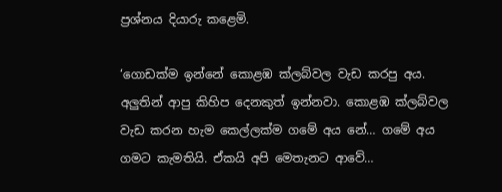ප්‍රශ්නය දියාරු කළෙමි.

‘ගොඩක්‌ම ඉන්නේ කොළඹ ක්‌ලබ්වල වැඩ කරපු අය. අලුතින් ආපු කිහිප දෙනකුත් ඉන්නවා. කොළඹ ක්‌ලබ්වල වැඩ කරන හැම කෙල්ලක්‌ම ගමේ අය නේ… ගමේ අය ගමට කැමතියි. ඒකයි අපි මෙතැනට ආවේ…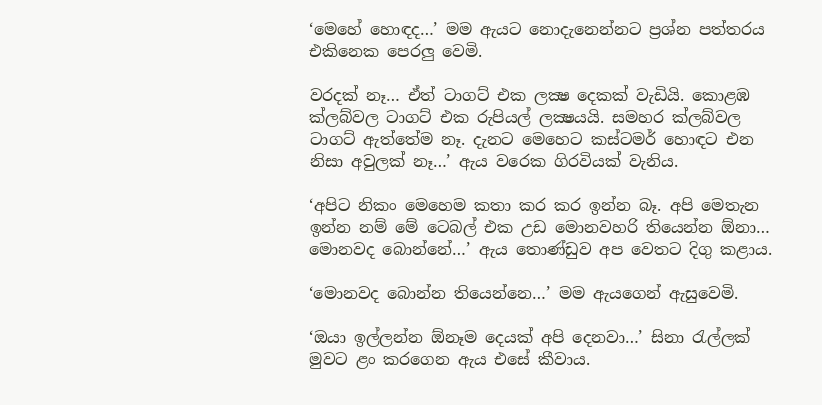‘මෙහේ හොඳද…’ මම ඇයට නොදැනෙන්නට ප්‍රශ්න පත්තරය එකිනෙක පෙරලු වෙමි.

වරදක්‌ නෑ… ඒත් ටාගට්‌ එක ලක්‍ෂ දෙකක්‌ වැඩියි. කොළඹ ක්‌ලබ්වල ටාගට්‌ එක රුපියල් ලක්‍ෂයයි. සමහර ක්‌ලබ්වල ටාගට්‌ ඇත්තේම නෑ. දැනට මෙහෙට කස්‌ටමර් හොඳට එන නිසා අවුලක්‌ නෑ…’ ඇය වරෙක ගිරවියක්‌ වැනිය.

‘අපිට නිකං මෙහෙම කතා කර කර ඉන්න බෑ. අපි මෙතැන ඉන්න නම් මේ ටෙබල් එක උඩ මොනවහරි තියෙන්න ඕනා… මොනවද බොන්නේ…’ ඇය තොණ්‌ඩුව අප වෙතට දිගු කළාය.

‘මොනවද බොන්න තියෙන්නෙ…’ මම ඇයගෙන් ඇසුවෙමි.

‘ඔයා ඉල්ලන්න ඕනෑම දෙයක්‌ අපි දෙනවා…’ සිනා රැල්ලක්‌ මුවට ළං කරගෙන ඇය එසේ කීවාය.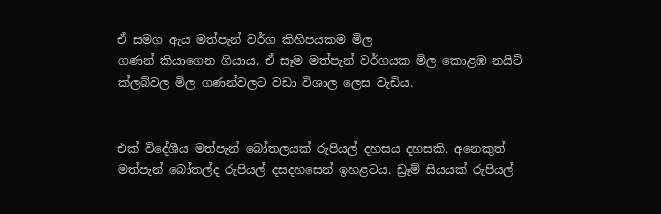ඒ සමග ඇය මත්පැන් වර්ග කිහිපයකම මිල
ගණන් කියාගෙන ගියාය. ඒ සෑම මත්පැන් වර්ගයක මිල කොළඹ නයිට්‌ ක්‌ලබ්වල මිල ගණන්වලට වඩා විශාල ලෙස වැඩිය.


එක්‌ විදේශීය මත්පැන් බෝතලයක්‌ රුපියල් දහසය දහසකි. අනෙකුත් මත්පැන් බෝතල්ද රුපියල් දසදහසෙන් ඉහළටය. ඩ්‍රෑම් සියයක්‌ රුපියල්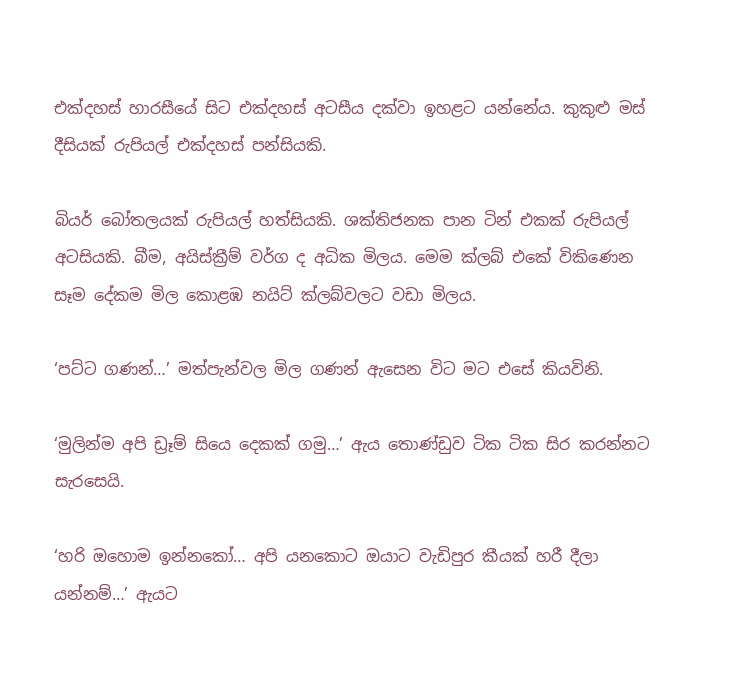එක්‌දහස්‌ හාරසීයේ සිට එක්‌දහස්‌ අටසීය දක්‌වා ඉහළට යන්නේය. කුකුළු මස්‌ දීසියක්‌ රුපියල් එක්‌දහස්‌ පන්සියකි.

බියර් බෝතලයක්‌ රුපියල් හත්සියකි. ශක්‌තිජනක පාන ටින් එකක්‌ රුපියල් අටසියකි. බීම, අයිස්‌ක්‍රීම් වර්ග ද අධික මිලය. මෙම ක්‌ලබ් එකේ විකිණෙන සෑම දේකම මිල කොළඹ නයිට්‌ ක්‌ලබ්වලට වඩා මිලය.

‘පට්‌ට ගණන්…’ මත්පැන්වල මිල ගණන් ඇසෙන විට මට එසේ කියවිනි.

‘මුලින්ම අපි ඩ්‍රෑම් සියෙ දෙකක්‌ ගමු…’ ඇය තොණ්‌ඩුව ටික ටික සිර කරන්නට සැරසෙයි.

‘හරි ඔහොම ඉන්නකෝ… අපි යනකොට ඔයාට වැඩිපුර කීයක්‌ හරී දීලා යන්නම්…’ ඇයට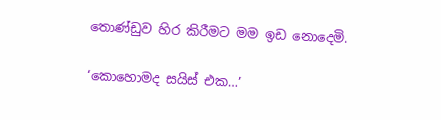තොණ්‌ඩුව හිර කිරීමට මම ඉඩ නොදෙමි.

‘කොහොමද සයිස්‌ එක…’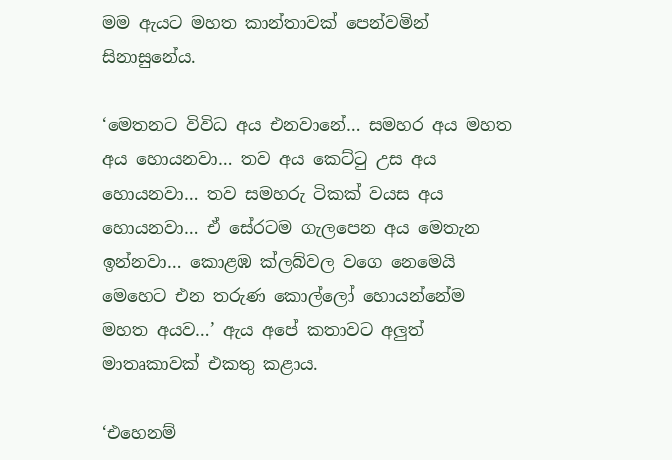මම ඇයට මහත කාන්තාවක්‌ පෙන්වමින් සිනාසුනේය.

‘මෙතනට විවිධ අය එනවානේ… සමහර අය මහත අය හොයනවා… තව අය කෙට්‌ටු උස අය හොයනවා… තව සමහරු ටිකක්‌ වයස අය හොයනවා… ඒ සේරටම ගැලපෙන අය මෙතැන ඉන්නවා… කොළඹ ක්‌ලබ්වල වගෙ නෙමෙයි මෙහෙට එන තරුණ කොල්ලෝ හොයන්නේම මහත අයව…’ ඇය අපේ කතාවට අලුත් මාතෘකාවක්‌ එකතු කළාය.

‘එහෙනම්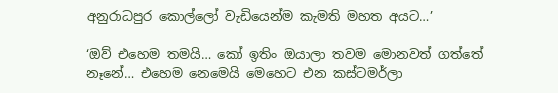අනුරාධපුර කොල්ලෝ වැඩියෙන්ම කැමති මහත අයට…’

‘ඔව් එහෙම තමයි… කෝ ඉතිං ඔයාලා තවම මොනවත් ගත්තේ නෑනේ… එහෙම නෙමෙයි මෙහෙට එන කස්‌ටමර්ලා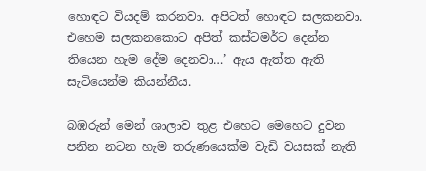හොඳට වියදම් කරනවා. අපිටත් හොඳට සලකනවා. එහෙම සලකනකොට අපිත් කස්‌ටමර්ට දෙන්න තියෙන හැම දේම දෙනවා…’ ඇය ඇත්ත ඇති සැටියෙන්ම කියන්නීය.

බඹරුන් මෙන් ශාලාව තුළ එහෙට මෙහෙට දුවන පනින නටන හැම තරුණයෙක්‌ම වැඩි වයසක්‌ නැති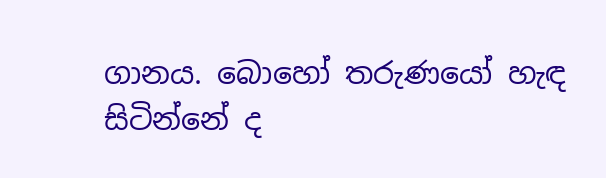ගානය. බොහෝ තරුණයෝ හැඳ සිටින්නේ ද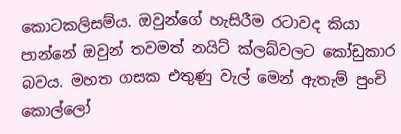කොටකලිසම්ය. ඔවුන්ගේ හැසිරීම රටාවද කියා පාන්නේ ඔවුන් තවමත් නයිට්‌ ක්‌ලබ්වලට කෝඩුකාර බවය. මහත ගසක එතුණු වැල් මෙන් ඇතැම් පුංචි කොල්ලෝ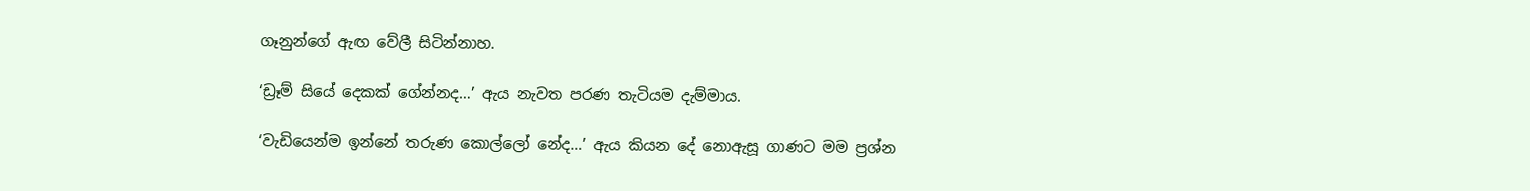ගෑනුන්ගේ ඇඟ වේලී සිටින්නාහ.

‘ඩ්‍රෑම් සියේ දෙකක්‌ ගේන්නද…’ ඇය නැවත පරණ තැටියම දැම්මාය.

‘වැඩියෙන්ම ඉන්නේ තරුණ කොල්ලෝ නේද…’ ඇය කියන දේ නොඇසූ ගාණට මම ප්‍රශ්න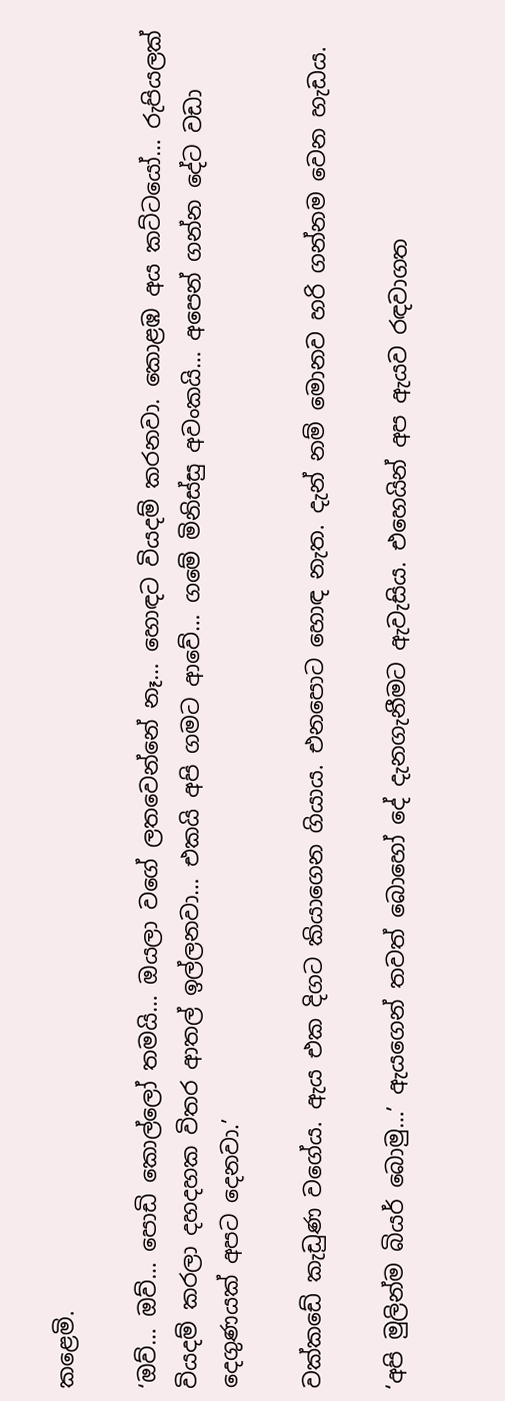කළෙමි.

‘ඔව්… ඔව්… පොඩි කොල්ලෝ තමයි… ඔයලා වගේ ලතවෙන්නේ නෑ… හොඳට වියදම් කරනවා. කොළඹ අය කට්‌ටයෝ… රුපියලක්‌ වියදම් කරලා දහදහක විතර ආතල් ඉල්ලනවා… එකයි අපි ගමට ආවේ… ගමේ මිනිස්‌සු අවංකයි… අපෙන් ගන්න දේට වඩා දෙගුණයක්‌ අපට දෙනවා.’

වක්‌කඩේ කැඩුණ වගේය. ඇය එක දිගට කියාගෙන ගියාය. එනපොට හොඳ නැත. දැන් නම් මොනව හරි ගන්නම වෙන හැඩය.

‘අපි මුලින්ම බියර් බොමු…’ ඇයගෙන් තවත් බොහෝ දේ දැනගැනීමට ඇවැසිය. එහෙයින් අප ඇයව රඳවාගත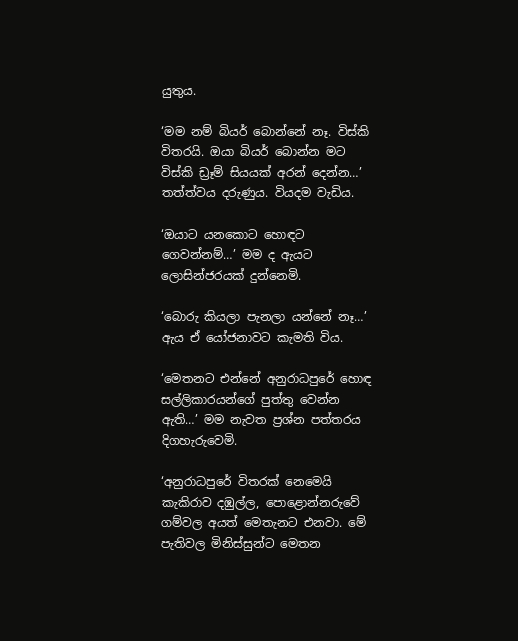යුතුය.

‘මම නම් බියර් බොන්නේ නෑ. විස්‌කි විතරයි. ඔයා බියර් බොන්න මට විස්‌කි ඩ්‍රෑම් සියයක්‌ අරන් දෙන්න…’ තත්ත්වය දරුණුය. වියදම වැඩිය.

‘ඔයාට යනකොට හොඳට ගෙවන්නම්…’ මම ද ඇයට ලොසින්ජරයක්‌ දුන්නෙමි.

‘බොරු කියලා පැනලා යන්නේ නෑ…’ ඇය ඒ යෝජනාවට කැමති විය.

‘මෙතනට එන්නේ අනුරාධපුරේ හොඳ සල්ලිකාරයන්ගේ පුත්තු වෙන්න ඇති…’ මම නැවත ප්‍රශ්න පත්තරය දිගහැරුවෙමි.

‘අනුරාධපුරේ විතරක්‌ නෙමෙයි කැකිරාව දඹුල්ල, පොළොන්නරුවේ ගම්වල අයත් මෙතැනට එනවා. මේ පැතිවල මිනිස්‌සුන්ට මෙතන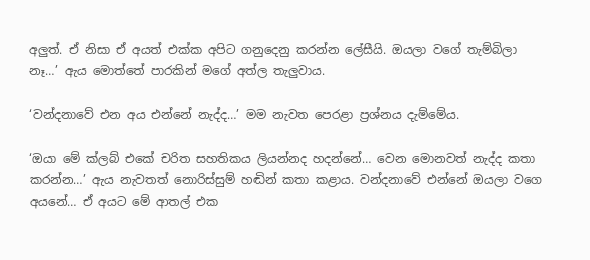අලුත්. ඒ නිසා ඒ අයත් එක්‌ක අපිට ගනුදෙනු කරන්න ලේසීයි. ඔයලා වගේ තැම්බිලා නෑ…’ ඇය මොත්තේ පාරකින් මගේ අත්ල තැලුවාය.

‘වන්දනාවේ එන අය එන්නේ නැද්ද…’ මම නැවත පෙරළා ප්‍රශ්නය දැම්මේය.

‘ඔයා මේ ක්‌ලබ් එකේ චරිත සහතිකය ලියන්නද හදන්නේ… වෙන මොනවත් නැද්ද කතා කරන්න…’ ඇය නැවතත් නොරිස්‌සුම් හඬින් කතා කළාය. වන්දනාවේ එන්නේ ඔයලා වගෙ අයනේ… ඒ අයට මේ ආතල් එක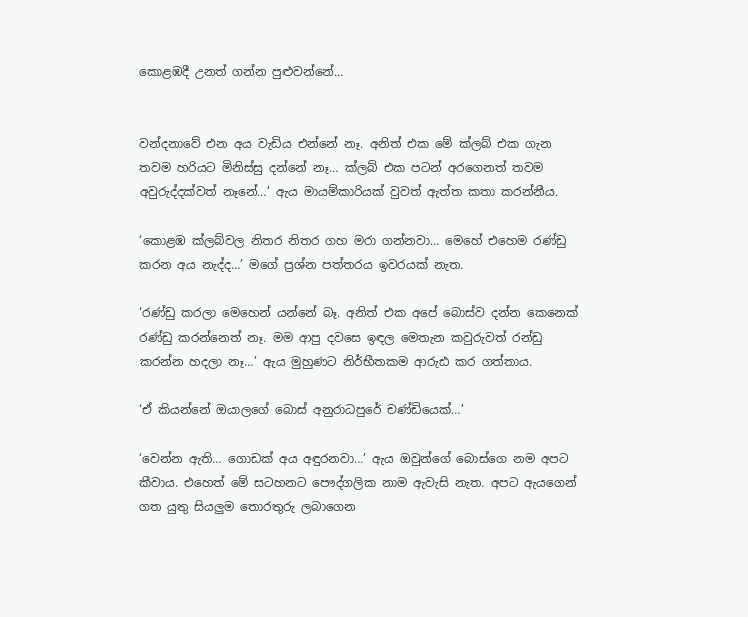කොළඹදී උනත් ගන්න පුළුවන්නේ…


වන්දනාවේ එන අය වැඩිය එන්නේ නෑ. අනිත් එක මේ ක්‌ලබ් එක ගැන තවම හරියට මිනිස්‌සු දන්නේ නෑ… ක්‌ලබ් එක පටන් අරගෙනත් තවම අවුරුද්දක්‌වත් නෑනේ…’ ඇය මායම්කාරියක්‌ වුවත් ඇත්ත කතා කරන්නීය.

‘කොළඹ ක්‌ලබ්වල නිතර නිතර ගහ මරා ගන්නවා… මෙහේ එහෙම රණ්‌ඩු කරන අය නැද්ද…’ මගේ ප්‍රශ්න පත්තරය ඉවරයක්‌ නැත.

‘රණ්‌ඩු කරලා මෙහෙන් යන්නේ බෑ. අනිත් එක අපේ බොස්‌ව දන්න කෙනෙක්‌ රණ්‌ඩු කරන්නෙත් නෑ. මම ආපු දවසෙ ඉඳල මෙතැන කවුරුවත් රන්ඩු කරන්න හදලා නෑ…’ ඇය මුහුණට නිර්භීතකම ආරුඪ කර ගත්තාය.

‘ඒ කියන්නේ ඔයාලගේ බොස්‌ අනුරාධපුරේ චණ්‌ඩියෙක්‌…’

‘වෙන්න ඇති… ගොඩක්‌ අය අඳුරනවා…’ ඇය ඔවුන්ගේ බොස්‌ගෙ නම අපට කීවාය. එහෙත් මේ සටහනට පෞද්ගලික නාම ඇවැසි නැත. අපට ඇයගෙන් ගත යුතු සියලුම තොරතුරු ලබාගෙන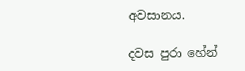අවසානය.

දවස පුරා හේන්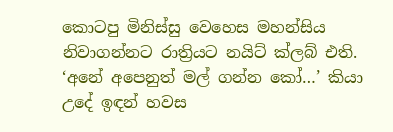කොටපු මිනිස්‌සු වෙහෙස මහන්සිය නිවාගන්නට රාත්‍රියට නයිට්‌ ක්‌ලබ් එති. ‘අනේ අපෙනුත් මල් ගන්න කෝ…’ කියා උදේ ඉඳන් හවස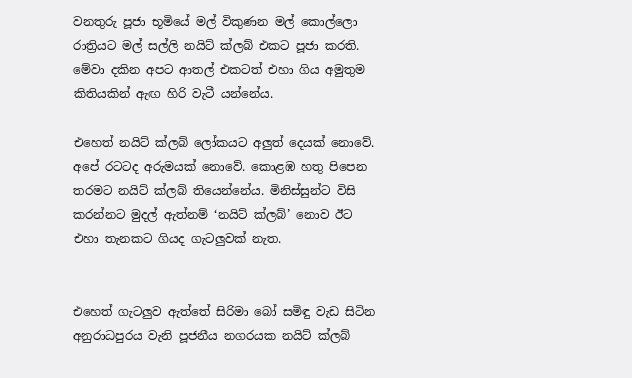වනතුරු පූජා භූමියේ මල් විකුණන මල් කොල්ලො රාත්‍රියට මල් සල්ලි නයිට්‌ ක්‌ලබ් එකට පූජා කරති. මේවා දකින අපට ආතල් එකටත් එහා ගිය අමුතුම කිතියකින් ඇඟ හිරි වැටී යන්නේය.

එහෙත් නයිට්‌ ක්‌ලබ් ලෝකයට අලුත් දෙයක්‌ නොවේ. අපේ රටටද අරුමයක්‌ නොවේ. කොළඹ හතු පිපෙන තරමට නයිට්‌ ක්‌ලබ් තියෙන්නේය. මිනිස්‌සුන්ට විසි කරන්නට මුදල් ඇත්නම් ‘නයිට්‌ ක්‌ලබ්’ නොව ඊට එහා තැනකට ගියද ගැටලුවක්‌ නැත.


එහෙත් ගැටලුව ඇත්තේ සිරිමා බෝ සමිඳු වැඩ සිටින අනුරාධපුරය වැනි පූජනීය නගරයක නයිට්‌ ක්‌ලබ්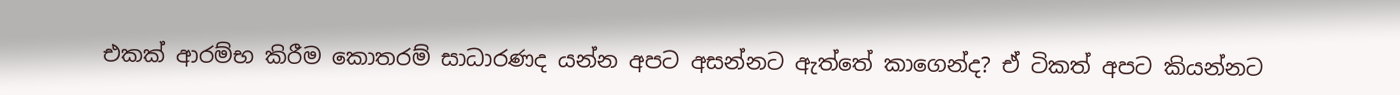එකක්‌ ආරම්භ කිරීම කොතරම් සාධාරණද යන්න අපට අසන්නට ඇත්තේ කාගෙන්ද? ඒ ටිකත් අපට කියන්නට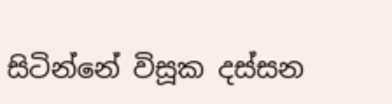සිටින්නේ විසූක දස්‌සන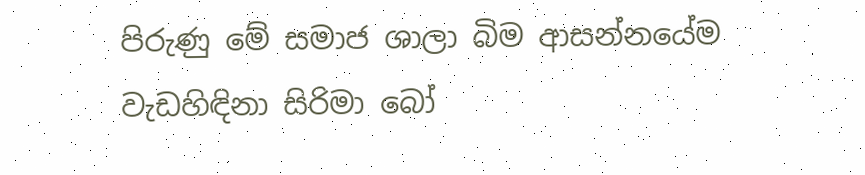පිරුණු මේ සමාජ ශාලා බිම ආසන්නයේම වැඩහිඳිනා සිරිමා බෝ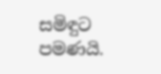සමිඳුට පමණයි.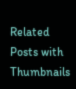Related Posts with Thumbnails